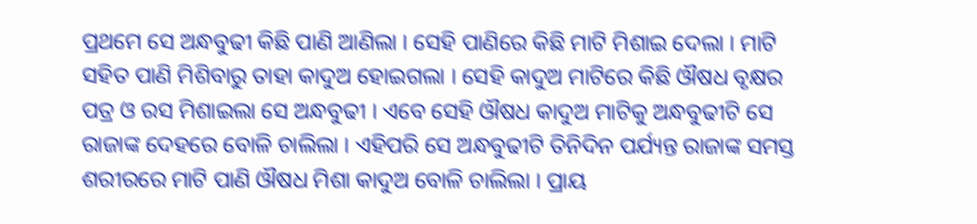ପ୍ରଥମେ ସେ ଅନ୍ଧବୁଢୀ କିଛି ପାଣି ଆଣିଲା । ସେହି ପାଣିରେ କିଛି ମାଟି ମିଶାଇ ଦେଲା । ମାଟି ସହିତ ପାଣି ମିଶିବାରୁ ତାହା କାଦୁଅ ହୋଇଗଲା । ସେହି କାଦୁଅ ମାଟିରେ କିଛି ଔଷଧ ବୃକ୍ଷର ପତ୍ର ଓ ରସ ମିଶାଇଲା ସେ ଅନ୍ଧବୁଢୀ । ଏବେ ସେହି ଔଷଧ କାଦୁଅ ମାଟିକୁ ଅନ୍ଧବୁଢୀଟି ସେ ରାଜାଙ୍କ ଦେହରେ ବୋଳି ଚାଲିଲା । ଏହିପରି ସେ ଅନ୍ଧବୁଢୀଟି ତିନିଦିନ ପର୍ଯ୍ୟନ୍ତ ରାଜାଙ୍କ ସମସ୍ତ ଶରୀରରେ ମାଟି ପାଣି ଔଷଧ ମିଶା କାଦୁଅ ବୋଳି ଚାଲିଲା । ପ୍ରାୟ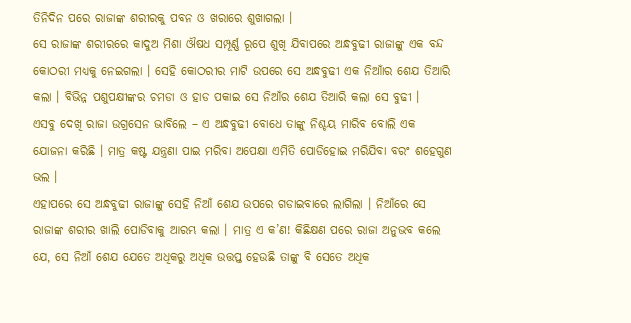ତିନିଦିନ ପରେ ରାଜାଙ୍କ ଶରୀରକୁ ପବନ ଓ ଖରାରେ ଶୁଖାଗଲା ।
ସେ ରାଜାଙ୍କ ଶରୀରରେ କାଦୁଅ ମିଶା ଔଷଧ ସମ୍ପୂର୍ଣ୍ଣ ରୂପେ ଶୁଖି ଯିବାପରେ ଅନ୍ଧବୁଢୀ ରାଜାଙ୍କୁ ଏକ ବନ୍ଦ କୋଠରୀ ମଧ୍ୟକୁ ନେଇଗଲା । ସେହି କୋଠରୀର ମାଟି ଉପରେ ସେ ଅନ୍ଧବୁଢୀ ଏକ ନିଆାଁର ଶେଯ ତିଆରି କଲା । ବିଭିନ୍ନ ପଶୁପକ୍ଷୀଙ୍କର ଚମଡା ଓ ହାଡ ପକାଇ ସେ ନିଆଁର ଶେଯ ତିଆରି କଲା ସେ ବୁଢୀ ।
ଏସବୁ ଦେଖି ରାଜା ଉଗ୍ରସେନ ଭାବିଲେ – ଏ ଅନ୍ଧବୁଢୀ ବୋଧେ ତାଙ୍କୁ ନିଶ୍ଚୟ ମାରିବ ବୋଲି ଏକ ଯୋଜନା କରିଛି । ମାତ୍ର କଷ୍ଟ ଯନ୍ତ୍ରଣା ପାଇ ମରିବା ଅପେକ୍ଷା ଏମିତି ପୋଡିହୋଇ ମରିଯିବା ବରଂ ଶହେଗୁଣ ଭଲ ।
ଏହାପରେ ସେ ଅନ୍ଧବୁଢୀ ରାଜାଙ୍କୁ ସେହି ନିଆଁ ଶେଯ ଉପରେ ଗଡାଇବାରେ ଲାଗିଲା । ନିଆଁରେ ସେ ରାଜାଙ୍କ ଶରୀର ଖାଲି ପୋଡିବାକୁ ଆରମ୍ଭ କଲା । ମାତ୍ର ଏ କ’ଣ! କିଛିକ୍ଷଣ ପରେ ରାଜା ଅନୁଭବ କଲେ ଯେ, ସେ ନିଆଁ ଶେଯ ଯେତେ ଅଧିକରୁ ଅଧିକ ଉତ୍ତପ୍ତ ହେଉଛି ତାଙ୍କୁ ବି ସେତେ ଅଧିକ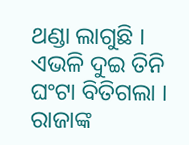ଥଣ୍ଡା ଲାଗୁଛି । ଏଭଳି ଦୁଇ ତିନି ଘଂଟା ବିତିଗଲା । ରାଜାଙ୍କ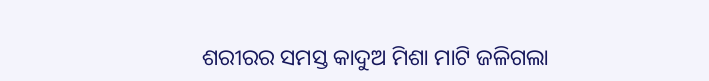ଶରୀରର ସମସ୍ତ କାଦୁଅ ମିଶା ମାଟି ଜଳିଗଲା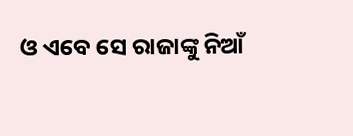ଓ ଏବେ ସେ ରାଜାଙ୍କୁ ନିଆଁ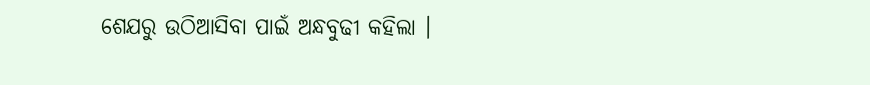ଶେଯରୁ ଉଠିଆସିବା ପାଇଁ ଅନ୍ଧବୁଢୀ କହିଲା ।